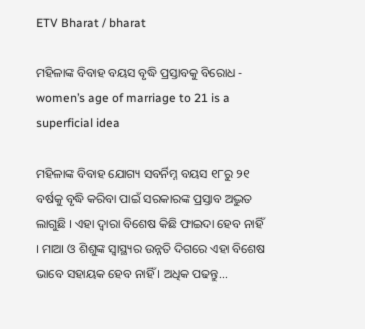ETV Bharat / bharat

ମହିଳାଙ୍କ ବିବାହ ବୟସ ବୃଦ୍ଧି ପ୍ରସ୍ତାବକୁ ବିରୋଧ - women’s age of marriage to 21 is a superficial idea

ମହିଳାଙ୍କ ବିବାହ ଯୋଗ୍ୟ ସବର୍ନିମ୍ନ ବୟସ ୧୮ରୁ ୨୧ ବର୍ଷକୁ ବୃଦ୍ଧି କରିବା ପାଇଁ ସରକାରଙ୍କ ପ୍ରସ୍ତାବ ଅଦ୍ଭୁତ ଲାଗୁଛି । ଏହା ଦ୍ୱାରା ବିଶେଷ କିଛି ଫାଇଦା ହେବ ନାହିଁ । ମାଆ ଓ ଶିଶୁଙ୍କ ସ୍ୱାସ୍ଥ୍ୟର ଉନ୍ନତି ଦିଗରେ ଏହା ବିଶେଷ ଭାବେ ସହାୟକ ହେବ ନାହିଁ । ଅଧିକ ପଢନ୍ତୁ...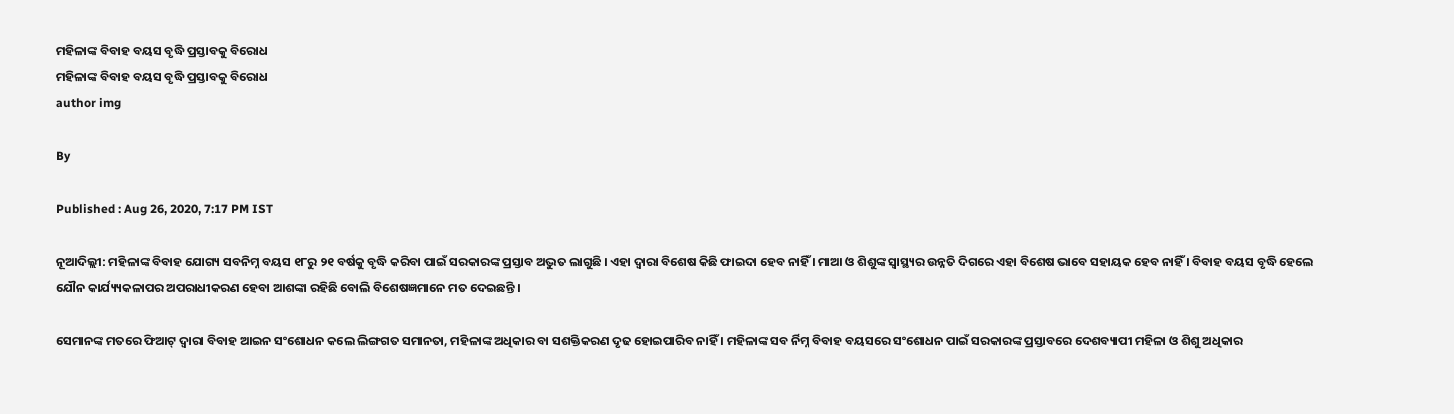ମହିଳାଙ୍କ ବିବାହ ବୟସ ବୃଦ୍ଧି ପ୍ରସ୍ତାବକୁ ବିରୋଧ
ମହିଳାଙ୍କ ବିବାହ ବୟସ ବୃଦ୍ଧି ପ୍ରସ୍ତାବକୁ ବିରୋଧ
author img

By

Published : Aug 26, 2020, 7:17 PM IST

ନୂଆଦିଲ୍ଲୀ: ମହିଳାଙ୍କ ବିବାହ ଯୋଗ୍ୟ ସବନିମ୍ନ ବୟସ ୧୮ରୁ ୨୧ ବର୍ଷକୁ ବୃଦ୍ଧି କରିବା ପାଇଁ ସରକାରଙ୍କ ପ୍ରସ୍ତାବ ଅଦ୍ଭୁତ ଲାଗୁଛି । ଏହା ଦ୍ୱାରା ବିଶେଷ କିଛି ଫାଇଦା ହେବ ନାହିଁ । ମାଆ ଓ ଶିଶୁଙ୍କ ସ୍ୱାସ୍ଥ୍ୟର ଉନ୍ନତି ଦିଗରେ ଏହା ବିଶେଷ ଭାବେ ସହାୟକ ହେବ ନାହିଁ । ବିବାହ ବୟସ ବୃଦ୍ଧି ହେଲେ ଯୌନ କାର୍ଯ୍ୟ୍ୟକଳାପର ଅପରାଧୀକରଣ ହେବା ଆଶଙ୍କା ରହିଛି ବୋଲି ବିଶେଷଜ୍ଞମାନେ ମତ ଦେଇଛନ୍ତି ।

ସେମାନଙ୍କ ମତରେ ଫିଆଟ୍ ଦ୍ୱାରା ବିବାହ ଆଇନ ସଂଶୋଧନ କଲେ ଲିଙ୍ଗଗତ ସମାନତା, ମହିଳାଙ୍କ ଅଧିକାର ବା ସଶକ୍ତିକରଣ ଦୃଢ ହୋଇପାରିବ ନାହିଁ । ମହିଳାଙ୍କ ସବ ର୍ନିମ୍ନ ବିବାହ ବୟସରେ ସଂଶୋଧନ ପାଇଁ ସରକାରଙ୍କ ପ୍ରସ୍ତାବରେ ଦେଶବ୍ୟାପୀ ମହିଳା ଓ ଶିଶୁ ଅଧିକାର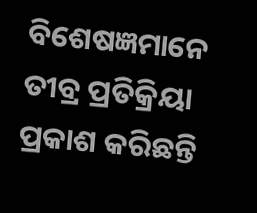ବିଶେଷଜ୍ଞମାନେ ତୀବ୍ର ପ୍ରତିକ୍ରିୟା ପ୍ରକାଶ କରିଛନ୍ତି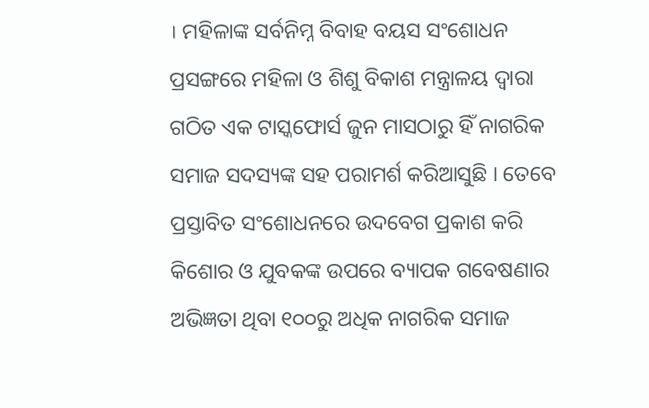। ମହିଳାଙ୍କ ସର୍ବନିମ୍ନ ବିବାହ ବୟସ ସଂଶୋଧନ ପ୍ରସଙ୍ଗରେ ମହିଳା ଓ ଶିଶୁ ବିକାଶ ମନ୍ତ୍ରାଳୟ ଦ୍ୱାରା ଗଠିତ ଏକ ଟାସ୍କଫୋର୍ସ ଜୁନ ମାସଠାରୁ ହିଁ ନାଗରିକ ସମାଜ ସଦସ୍ୟଙ୍କ ସହ ପରାମର୍ଶ କରିଆସୁଛି । ତେବେ ପ୍ରସ୍ତାବିତ ସଂଶୋଧନରେ ଉଦବେଗ ପ୍ରକାଶ କରି କିଶୋର ଓ ଯୁବକଙ୍କ ଉପରେ ବ୍ୟାପକ ଗବେଷଣାର ଅଭିଜ୍ଞତା ଥିବା ୧୦୦ରୁ ଅଧିକ ନାଗରିକ ସମାଜ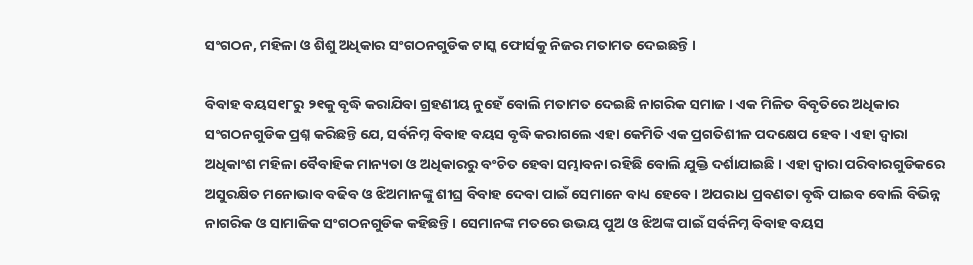ସଂଗଠନ, ମହିଳା ଓ ଶିଶୁ ଅଧିକାର ସଂଗଠନଗୁଡିକ ଟାସ୍କ ଫୋର୍ସକୁ ନିଜର ମତାମତ ଦେଇଛନ୍ତି ।

ବିବାହ ବୟସ୧୮ରୁ ୨୧କୁ ବୃଦ୍ଧି କରାଯିବା ଗ୍ରହଣୀୟ ନୁହେଁ ବୋଲି ମତାମତ ଦେଇଛି ନାଗରିକ ସମାଜ । ଏକ ମିଳିତ ବିବୃତିରେ ଅଧିକାର ସଂଗଠନଗୁଡିକ ପ୍ରଶ୍ନ କରିଛନ୍ତି ଯେ, ସର୍ବନିମ୍ନ ବିବାହ ବୟସ ବୃଦ୍ଧି କରାଗଲେ ଏହା କେମିତି ଏକ ପ୍ରଗତିଶୀଳ ପଦକ୍ଷେପ ହେବ । ଏହା ଦ୍ୱାରା ଅଧିକାଂଶ ମହିଳା ବୈବାହିକ ମାନ୍ୟତା ଓ ଅଧିକାରରୁ ବଂଚିତ ହେବା ସମ୍ଭାବନା ରହିଛି ବୋଲି ଯୁକ୍ତି ଦର୍ଶାଯାଇଛି । ଏହା ଦ୍ୱାରା ପରିବାରଗୁଡିକରେ ଅସୁରକ୍ଷିତ ମନୋଭାବ ବଢିବ ଓ ଝିଅମାନଙ୍କୁ ଶୀଘ୍ର ବିବାହ ଦେବା ପାଇଁ ସେମାନେ ବାଧ୍ୟ ହେବେ । ଅପରାଧ ପ୍ରବଣତା ବୃଦ୍ଧି ପାଇବ ବୋଲି ବିଭିନ୍ନ ନାଗରିକ ଓ ସାମାଜିକ ସଂଗଠନଗୁଡିକ କହିଛନ୍ତି । ସେମାନଙ୍କ ମତରେ ଉଭୟ ପୁଅ ଓ ଝିଅଙ୍କ ପାଇଁ ସର୍ବନିମ୍ନ ବିବାହ ବୟସ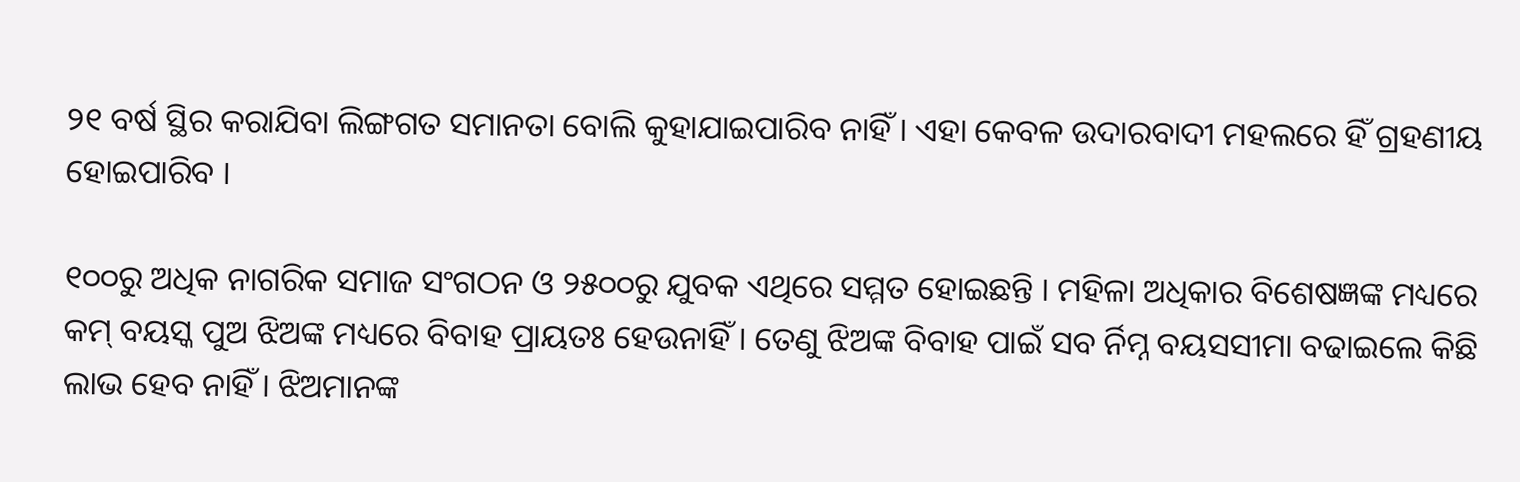୨୧ ବର୍ଷ ସ୍ଥିର କରାଯିବା ଲିଙ୍ଗଗତ ସମାନତା ବୋଲି କୁହାଯାଇପାରିବ ନାହିଁ । ଏହା କେବଳ ଉଦାରବାଦୀ ମହଲରେ ହିଁ ଗ୍ରହଣୀୟ ହୋଇପାରିବ ।

୧୦୦ରୁ ଅଧିକ ନାଗରିକ ସମାଜ ସଂଗଠନ ଓ ୨୫୦୦ରୁ ଯୁବକ ଏଥିରେ ସମ୍ମତ ହୋଇଛନ୍ତି । ମହିଳା ଅଧିକାର ବିଶେଷଜ୍ଞଙ୍କ ମଧ୍ୟରେ କମ୍ ବୟସ୍କ ପୁଅ ଝିଅଙ୍କ ମଧ୍ୟରେ ବିବାହ ପ୍ରାୟତଃ ହେଉନାହିଁ । ତେଣୁ ଝିଅଙ୍କ ବିବାହ ପାଇଁ ସବ ର୍ନିମ୍ନ ବୟସସୀମା ବଢାଇଲେ କିଛି ଲାଭ ହେବ ନାହିଁ । ଝିଅମାନଙ୍କ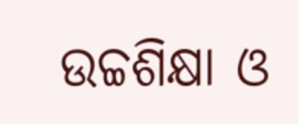ଉଚ୍ଚଶିକ୍ଷା ଓ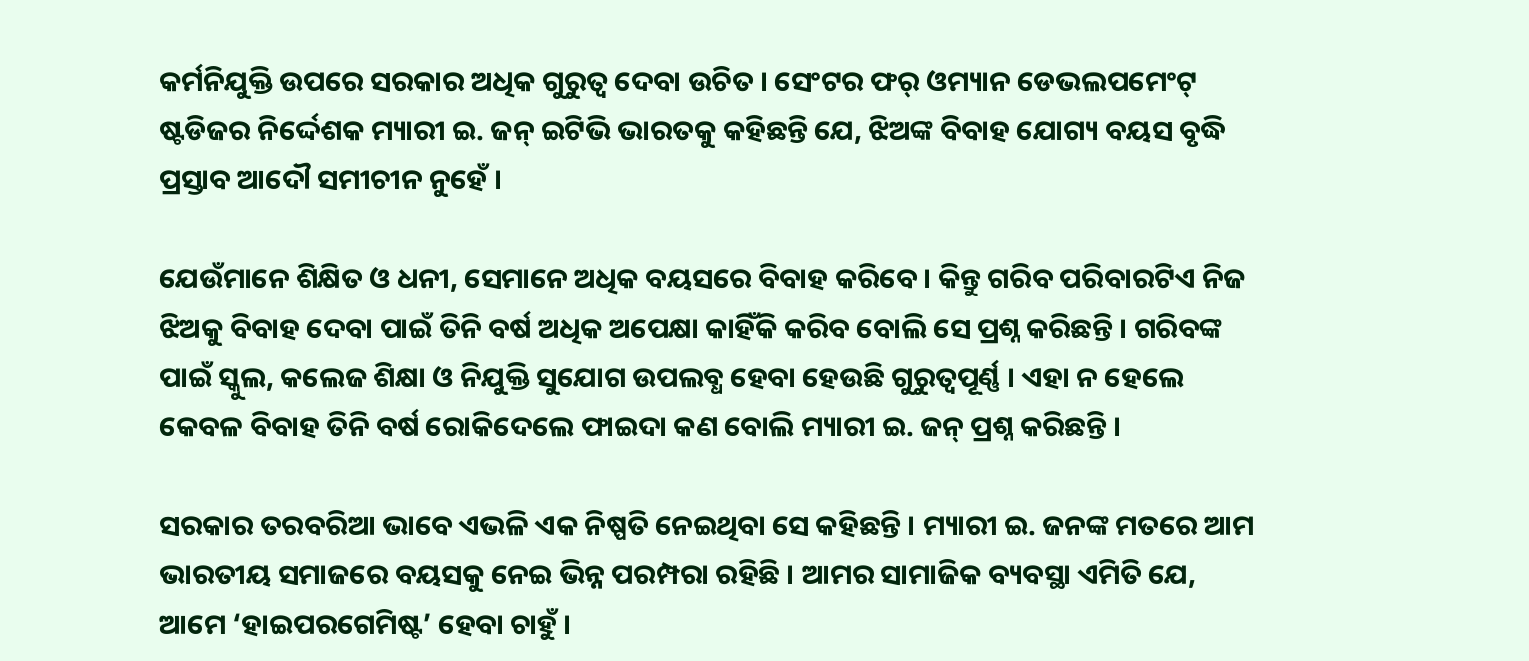କର୍ମନିଯୁକ୍ତି ଉପରେ ସରକାର ଅଧିକ ଗୁରୁତ୍ୱ ଦେବା ଉଚିତ । ସେଂଟର ଫର୍ ଓମ୍ୟାନ ଡେଭଲପମେଂଟ୍ ଷ୍ଟଡିଜର ନିର୍ଦ୍ଦେଶକ ମ୍ୟାରୀ ଇ. ଜନ୍ ଇଟିଭି ଭାରତକୁ କହିଛନ୍ତି ଯେ, ଝିଅଙ୍କ ବିବାହ ଯୋଗ୍ୟ ବୟସ ବୃଦ୍ଧି ପ୍ରସ୍ତାବ ଆଦୌ ସମୀଚୀନ ନୁହେଁ ।

ଯେଉଁମାନେ ଶିକ୍ଷିତ ଓ ଧନୀ, ସେମାନେ ଅଧିକ ବୟସରେ ବିବାହ କରିବେ । କିନ୍ତୁ ଗରିବ ପରିବାରଟିଏ ନିଜ ଝିଅକୁ ବିବାହ ଦେବା ପାଇଁ ତିନି ବର୍ଷ ଅଧିକ ଅପେକ୍ଷା କାହିଁକି କରିବ ବୋଲି ସେ ପ୍ରଶ୍ନ କରିଛନ୍ତି । ଗରିବଙ୍କ ପାଇଁ ସ୍କୁଲ, କଲେଜ ଶିକ୍ଷା ଓ ନିଯୁକ୍ତି ସୁଯୋଗ ଉପଲବ୍ଧ ହେବା ହେଉଛି ଗୁରୁତ୍ୱପୂର୍ଣ୍ଣ । ଏହା ନ ହେଲେ କେବଳ ବିବାହ ତିନି ବର୍ଷ ରୋକିଦେଲେ ଫାଇଦା କଣ ବୋଲି ମ୍ୟାରୀ ଇ. ଜନ୍ ପ୍ରଶ୍ନ କରିଛନ୍ତି ।

ସରକାର ତରବରିଆ ଭାବେ ଏଭଳି ଏକ ନିଷ୍ପତି ନେଇଥିବା ସେ କହିଛନ୍ତି । ମ୍ୟାରୀ ଇ. ଜନଙ୍କ ମତରେ ଆମ ଭାରତୀୟ ସମାଜରେ ବୟସକୁ ନେଇ ଭିନ୍ନ ପରମ୍ପରା ରହିଛି । ଆମର ସାମାଜିକ ବ୍ୟବସ୍ଥା ଏମିତି ଯେ, ଆମେ ‘ହାଇପରଗେମିଷ୍ଟ’ ହେବା ଚାହୁଁ ।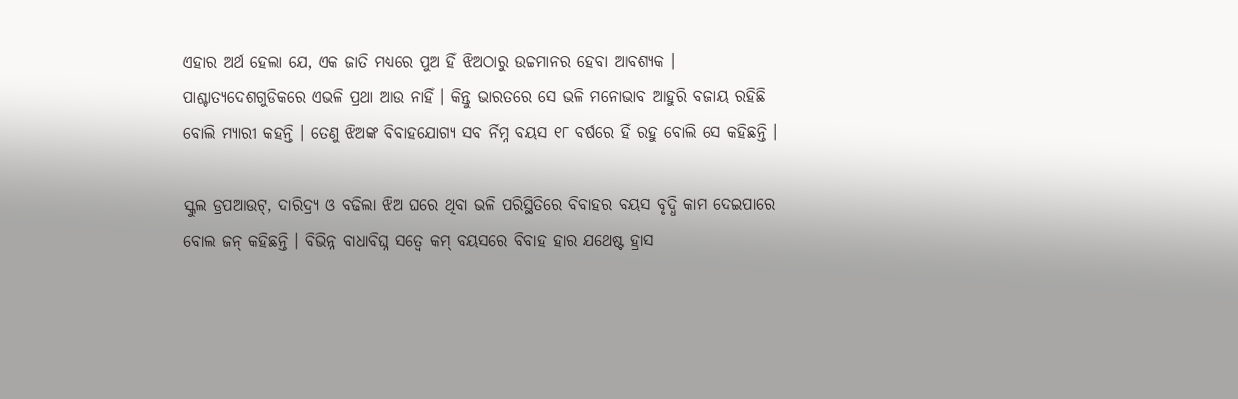ଏହାର ଅର୍ଥ ହେଲା ଯେ, ଏକ ଜାତି ମଧ୍ୟରେ ପୁଅ ହିଁ ଝିଅଠାରୁ ଉଚ୍ଚମାନର ହେବା ଆବଶ୍ୟକ । ପାଶ୍ଚାତ୍ୟଦେଶଗୁଡିକରେ ଏଭଳି ପ୍ରଥା ଆଉ ନାହିଁ । କିନ୍ତୁ ଭାରତରେ ସେ ଭଳି ମନୋଭାବ ଆହୁରି ବଜାୟ ରହିଛି ବୋଲି ମ୍ୟାରୀ କହନ୍ତି । ତେଣୁ ଝିଅଙ୍କ ବିବାହଯୋଗ୍ୟ ସବ ର୍ନିମ୍ନ ବୟସ ୧୮ ବର୍ଷରେ ହିଁ ରହୁ ବୋଲି ସେ କହିଛନ୍ତି ।

ସ୍କୁଲ ଡ୍ରପଆଉଟ୍‌, ଦାରିଦ୍ର‌୍ୟ ଓ ବଢିଲା ଝିଅ ଘରେ ଥିବା ଭଳି ପରିସ୍ଥିତିରେ ବିବାହର ବୟସ ବୃଦ୍ଧି କାମ ଦେଇପାରେ ବୋଲ ଜନ୍ କହିଛନ୍ତି । ବିଭିନ୍ନ ବାଧାବିଘ୍ନ ସତ୍ୱେ କମ୍ ବୟସରେ ବିବାହ ହାର ଯଥେଷ୍ଟ ହ୍ରାସ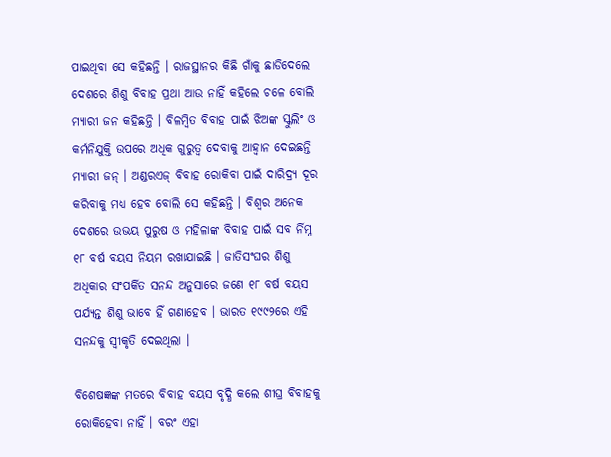ପାଇଥିବା ସେ କହିଛନ୍ତି । ରାଜସ୍ଥାନର କିଛି ଗାଁକୁ ଛାଡିଦେଲେ ଦେଶରେ ଶିଶୁ ବିବାହ ପ୍ରଥା ଆଉ ନାହିଁ କହିଲେ ଚଳେ ବୋଲି ମ୍ୟାରୀ ଜନ କହିଛନ୍ତି । ବିଳମ୍ବିତ ବିବାହ ପାଇଁ ଝିଅଙ୍କ ସ୍କୁଲିଂ ଓ କର୍ମନିଯୁକ୍ତି ଉପରେ ଅଧିକ ଗୁରୁତ୍ୱ ଦେବାକୁ ଆହ୍ୱାନ ଦେଇଛନ୍ତି ମ୍ୟାରୀ ଜନ୍ । ଅଣ୍ଡରଏଜ୍ ବିବାହ ରୋକିବା ପାଇଁ ଦାରିଦ୍ର‌୍ୟ ଦୂର କରିବାକୁ ମଧ୍ୟ ହେବ ବୋଲି ସେ କହିଛନ୍ତି । ବିଶ୍ୱର ଅନେକ ଦେଶରେ ଉଭୟ ପୁରୁଷ ଓ ମହିଳାଙ୍କ ବିବାହ ପାଇଁ ସବ ର୍ନିମ୍ନ ୧୮ ବର୍ଷ ବୟସ ନିୟମ ରଖାଯାଇଛି । ଜାତିସଂଘର ଶିଶୁ ଅଧିକାର ସଂପର୍କିତ ସନନ୍ଦ ଅନୁସାରେ ଜଣେ ୧୮ ବର୍ଷ ବୟସ ପର୍ଯ୍ୟନ୍ତ ଶିଶୁ ଭାବେ ହିଁ ଗଣାହେବ । ଭାରତ ୧୯୯୨ରେ ଏହି ସନନ୍ଦକୁ ସ୍ୱୀକୃତି ଦେଇଥିଲା ।

ବିଶେଷଜ୍ଞଙ୍କ ମତରେ ବିବାହ ବୟସ ବୃଦ୍ଧି କଲେ ଶୀଘ୍ର ବିବାହକୁ ରୋକିହେବା ନାହିଁ । ବରଂ ଏହା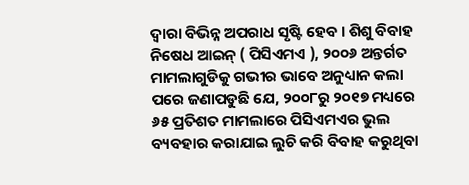ଦ୍ୱାରା ବିଭିନ୍ନ ଅପରାଧ ସୃଷ୍ଟି ହେବ । ଶିଶୁ ବିବାହ ନିଷେଧ ଆଇନ୍ ( ପିସିଏମଏ ), ୨୦୦୬ ଅନ୍ତର୍ଗତ ମାମଲାଗୁଡିକୁ ଗଭୀର ଭାବେ ଅନୁଧ୍ୟାନ କଲା ପରେ ଜଣାପଡୁଛି ଯେ, ୨୦୦୮ରୁ ୨୦୧୭ ମଧ୍ୟରେ ୬୫ ପ୍ରତିଶତ ମାମଲାରେ ପିସିଏମଏର ଭୁଲ ବ୍ୟବହାର କରାଯାଇ ଲୁଚି କରି ବିବାହ କରୁଥିବା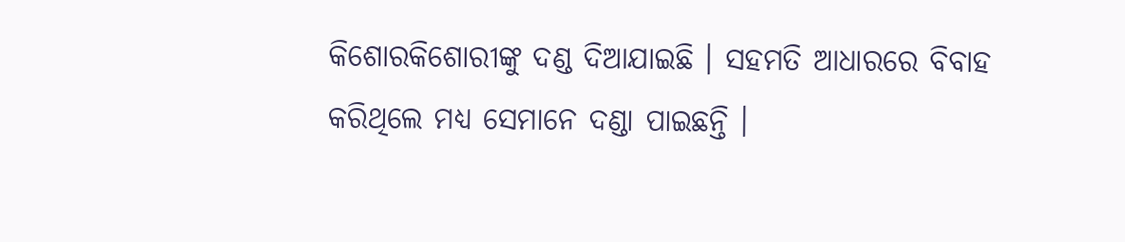କିଶୋରକିଶୋରୀଙ୍କୁ ଦଣ୍ଡ ଦିଆଯାଇଛି । ସହମତି ଆଧାରରେ ବିବାହ କରିଥିଲେ ମଧ୍ୟ ସେମାନେ ଦଣ୍ଡା ପାଇଛନ୍ତି ।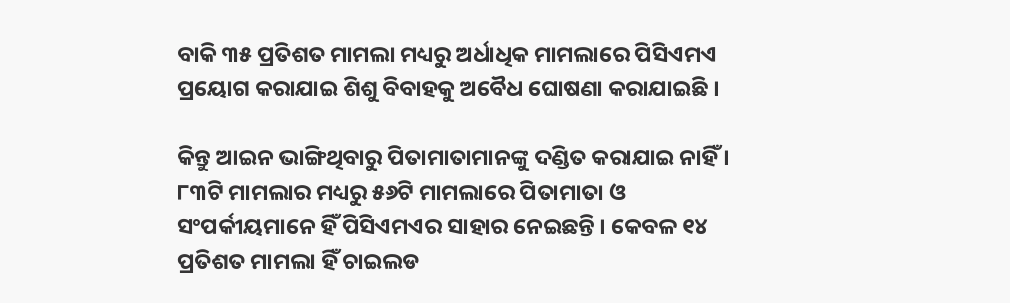ବାକି ୩୫ ପ୍ରତିଶତ ମାମଲା ମଧ୍ୟରୁ ଅର୍ଧାଧିକ ମାମଲାରେ ପିସିଏମଏ ପ୍ରୟୋଗ କରାଯାଇ ଶିଶୁ ବିବାହକୁ ଅବୈଧ ଘୋଷଣା କରାଯାଇଛି ।

କିନ୍ତୁ ଆଇନ ଭାଙ୍ଗିଥିବାରୁ ପିତାମାତାମାନଙ୍କୁ ଦଣ୍ଡିତ କରାଯାଇ ନାହିଁ । ୮୩ଟି ମାମଲାର ମଧ୍ୟରୁ ୫୬ଟି ମାମଲାରେ ପିତାମାତା ଓ ସଂପର୍କୀୟମାନେ ହିଁ ପିସିଏମଏର ସାହାର ନେଇଛନ୍ତି । କେବଳ ୧୪ ପ୍ରତିଶତ ମାମଲା ହିଁ ଚାଇଲଡ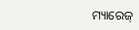ମ୍ୟାରେଜ୍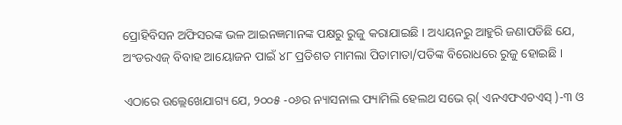ପ୍ରୋହିବିସନ ଅଫିସରଙ୍କ ଭଳ ଆଇନଜ୍ଞମାନଙ୍କ ପକ୍ଷରୁ ରୁଜୁ କରାଯାଇଛି । ଅଧ୍ୟୟନରୁ ଆହୁରି ଜଣାପଡିଛି ଯେ, ଅଂଡରଏଜ୍ ବିବାହ ଆୟୋଜନ ପାଇଁ ୪୮ ପ୍ରତିଶତ ମାମଲା ପିତାମାତା/ପତିଙ୍କ ବିରୋଧରେ ରୁଜୁ ହୋଇଛି ।

ଏଠାରେ ଉଲ୍ଲେଖେଯାଗ୍ୟ ଯେ, ୨୦୦୫ -୦୬ର ନ୍ୟାସନାଲ ଫ୍ୟାମିଲି ହେଲଥ ସଭେ ର୍( ଏନଏଫଏଚଏସ୍ )-୩ ଓ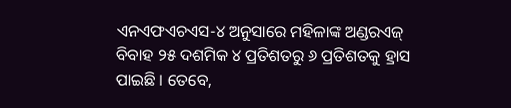ଏନଏଫଏଚଏସ-୪ ଅନୁସାରେ ମହିଳାଙ୍କ ଅଣ୍ଡରଏଜ୍ ବିବାହ ୨୫ ଦଶମିକ ୪ ପ୍ରତିଶତରୁ ୬ ପ୍ରତିଶତକୁ ହ୍ରାସ ପାଇଛି । ତେବେ,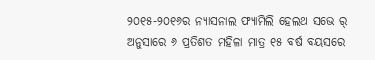୨୦୧୫-୨୦୧୬ର ନ୍ୟାସନାଲ ଫ୍ୟାମିଲି ହେଲଥ ସଭେ ର୍ ଅନୁସାରେ ୬ ପ୍ରତିଶତ ମହିଳା ମାତ୍ର ୧୫ ବର୍ଷ ବୟସରେ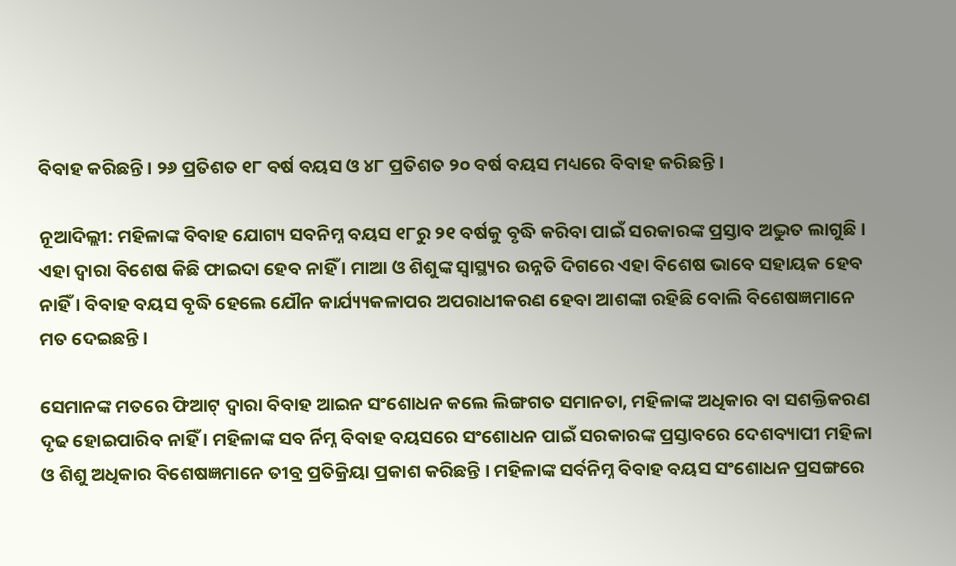ବିବାହ କରିଛନ୍ତି । ୨୬ ପ୍ରତିଶତ ୧୮ ବର୍ଷ ବୟସ ଓ ୪୮ ପ୍ରତିଶତ ୨୦ ବର୍ଷ ବୟସ ମଧ୍ୟରେ ବିବାହ କରିଛନ୍ତି ।

ନୂଆଦିଲ୍ଲୀ: ମହିଳାଙ୍କ ବିବାହ ଯୋଗ୍ୟ ସବନିମ୍ନ ବୟସ ୧୮ରୁ ୨୧ ବର୍ଷକୁ ବୃଦ୍ଧି କରିବା ପାଇଁ ସରକାରଙ୍କ ପ୍ରସ୍ତାବ ଅଦ୍ଭୁତ ଲାଗୁଛି । ଏହା ଦ୍ୱାରା ବିଶେଷ କିଛି ଫାଇଦା ହେବ ନାହିଁ । ମାଆ ଓ ଶିଶୁଙ୍କ ସ୍ୱାସ୍ଥ୍ୟର ଉନ୍ନତି ଦିଗରେ ଏହା ବିଶେଷ ଭାବେ ସହାୟକ ହେବ ନାହିଁ । ବିବାହ ବୟସ ବୃଦ୍ଧି ହେଲେ ଯୌନ କାର୍ଯ୍ୟ୍ୟକଳାପର ଅପରାଧୀକରଣ ହେବା ଆଶଙ୍କା ରହିଛି ବୋଲି ବିଶେଷଜ୍ଞମାନେ ମତ ଦେଇଛନ୍ତି ।

ସେମାନଙ୍କ ମତରେ ଫିଆଟ୍ ଦ୍ୱାରା ବିବାହ ଆଇନ ସଂଶୋଧନ କଲେ ଲିଙ୍ଗଗତ ସମାନତା, ମହିଳାଙ୍କ ଅଧିକାର ବା ସଶକ୍ତିକରଣ ଦୃଢ ହୋଇପାରିବ ନାହିଁ । ମହିଳାଙ୍କ ସବ ର୍ନିମ୍ନ ବିବାହ ବୟସରେ ସଂଶୋଧନ ପାଇଁ ସରକାରଙ୍କ ପ୍ରସ୍ତାବରେ ଦେଶବ୍ୟାପୀ ମହିଳା ଓ ଶିଶୁ ଅଧିକାର ବିଶେଷଜ୍ଞମାନେ ତୀବ୍ର ପ୍ରତିକ୍ରିୟା ପ୍ରକାଶ କରିଛନ୍ତି । ମହିଳାଙ୍କ ସର୍ବନିମ୍ନ ବିବାହ ବୟସ ସଂଶୋଧନ ପ୍ରସଙ୍ଗରେ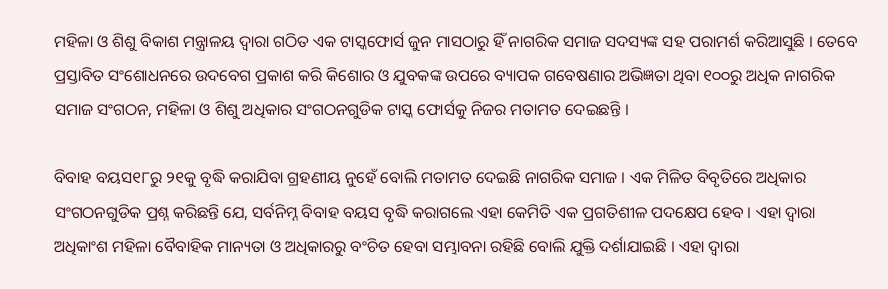ମହିଳା ଓ ଶିଶୁ ବିକାଶ ମନ୍ତ୍ରାଳୟ ଦ୍ୱାରା ଗଠିତ ଏକ ଟାସ୍କଫୋର୍ସ ଜୁନ ମାସଠାରୁ ହିଁ ନାଗରିକ ସମାଜ ସଦସ୍ୟଙ୍କ ସହ ପରାମର୍ଶ କରିଆସୁଛି । ତେବେ ପ୍ରସ୍ତାବିତ ସଂଶୋଧନରେ ଉଦବେଗ ପ୍ରକାଶ କରି କିଶୋର ଓ ଯୁବକଙ୍କ ଉପରେ ବ୍ୟାପକ ଗବେଷଣାର ଅଭିଜ୍ଞତା ଥିବା ୧୦୦ରୁ ଅଧିକ ନାଗରିକ ସମାଜ ସଂଗଠନ, ମହିଳା ଓ ଶିଶୁ ଅଧିକାର ସଂଗଠନଗୁଡିକ ଟାସ୍କ ଫୋର୍ସକୁ ନିଜର ମତାମତ ଦେଇଛନ୍ତି ।

ବିବାହ ବୟସ୧୮ରୁ ୨୧କୁ ବୃଦ୍ଧି କରାଯିବା ଗ୍ରହଣୀୟ ନୁହେଁ ବୋଲି ମତାମତ ଦେଇଛି ନାଗରିକ ସମାଜ । ଏକ ମିଳିତ ବିବୃତିରେ ଅଧିକାର ସଂଗଠନଗୁଡିକ ପ୍ରଶ୍ନ କରିଛନ୍ତି ଯେ, ସର୍ବନିମ୍ନ ବିବାହ ବୟସ ବୃଦ୍ଧି କରାଗଲେ ଏହା କେମିତି ଏକ ପ୍ରଗତିଶୀଳ ପଦକ୍ଷେପ ହେବ । ଏହା ଦ୍ୱାରା ଅଧିକାଂଶ ମହିଳା ବୈବାହିକ ମାନ୍ୟତା ଓ ଅଧିକାରରୁ ବଂଚିତ ହେବା ସମ୍ଭାବନା ରହିଛି ବୋଲି ଯୁକ୍ତି ଦର୍ଶାଯାଇଛି । ଏହା ଦ୍ୱାରା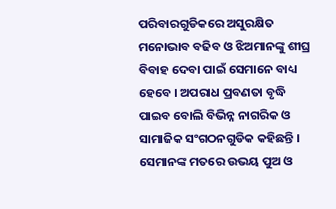ପରିବାରଗୁଡିକରେ ଅସୁରକ୍ଷିତ ମନୋଭାବ ବଢିବ ଓ ଝିଅମାନଙ୍କୁ ଶୀଘ୍ର ବିବାହ ଦେବା ପାଇଁ ସେମାନେ ବାଧ୍ୟ ହେବେ । ଅପରାଧ ପ୍ରବଣତା ବୃଦ୍ଧି ପାଇବ ବୋଲି ବିଭିନ୍ନ ନାଗରିକ ଓ ସାମାଜିକ ସଂଗଠନଗୁଡିକ କହିଛନ୍ତି । ସେମାନଙ୍କ ମତରେ ଉଭୟ ପୁଅ ଓ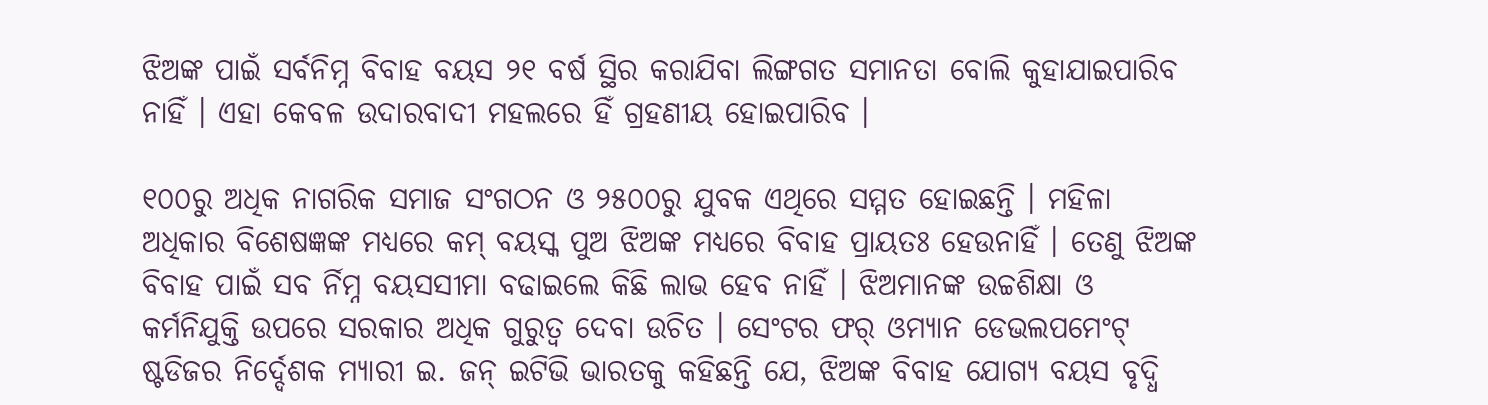ଝିଅଙ୍କ ପାଇଁ ସର୍ବନିମ୍ନ ବିବାହ ବୟସ ୨୧ ବର୍ଷ ସ୍ଥିର କରାଯିବା ଲିଙ୍ଗଗତ ସମାନତା ବୋଲି କୁହାଯାଇପାରିବ ନାହିଁ । ଏହା କେବଳ ଉଦାରବାଦୀ ମହଲରେ ହିଁ ଗ୍ରହଣୀୟ ହୋଇପାରିବ ।

୧୦୦ରୁ ଅଧିକ ନାଗରିକ ସମାଜ ସଂଗଠନ ଓ ୨୫୦୦ରୁ ଯୁବକ ଏଥିରେ ସମ୍ମତ ହୋଇଛନ୍ତି । ମହିଳା ଅଧିକାର ବିଶେଷଜ୍ଞଙ୍କ ମଧ୍ୟରେ କମ୍ ବୟସ୍କ ପୁଅ ଝିଅଙ୍କ ମଧ୍ୟରେ ବିବାହ ପ୍ରାୟତଃ ହେଉନାହିଁ । ତେଣୁ ଝିଅଙ୍କ ବିବାହ ପାଇଁ ସବ ର୍ନିମ୍ନ ବୟସସୀମା ବଢାଇଲେ କିଛି ଲାଭ ହେବ ନାହିଁ । ଝିଅମାନଙ୍କ ଉଚ୍ଚଶିକ୍ଷା ଓ କର୍ମନିଯୁକ୍ତି ଉପରେ ସରକାର ଅଧିକ ଗୁରୁତ୍ୱ ଦେବା ଉଚିତ । ସେଂଟର ଫର୍ ଓମ୍ୟାନ ଡେଭଲପମେଂଟ୍ ଷ୍ଟଡିଜର ନିର୍ଦ୍ଦେଶକ ମ୍ୟାରୀ ଇ. ଜନ୍ ଇଟିଭି ଭାରତକୁ କହିଛନ୍ତି ଯେ, ଝିଅଙ୍କ ବିବାହ ଯୋଗ୍ୟ ବୟସ ବୃଦ୍ଧି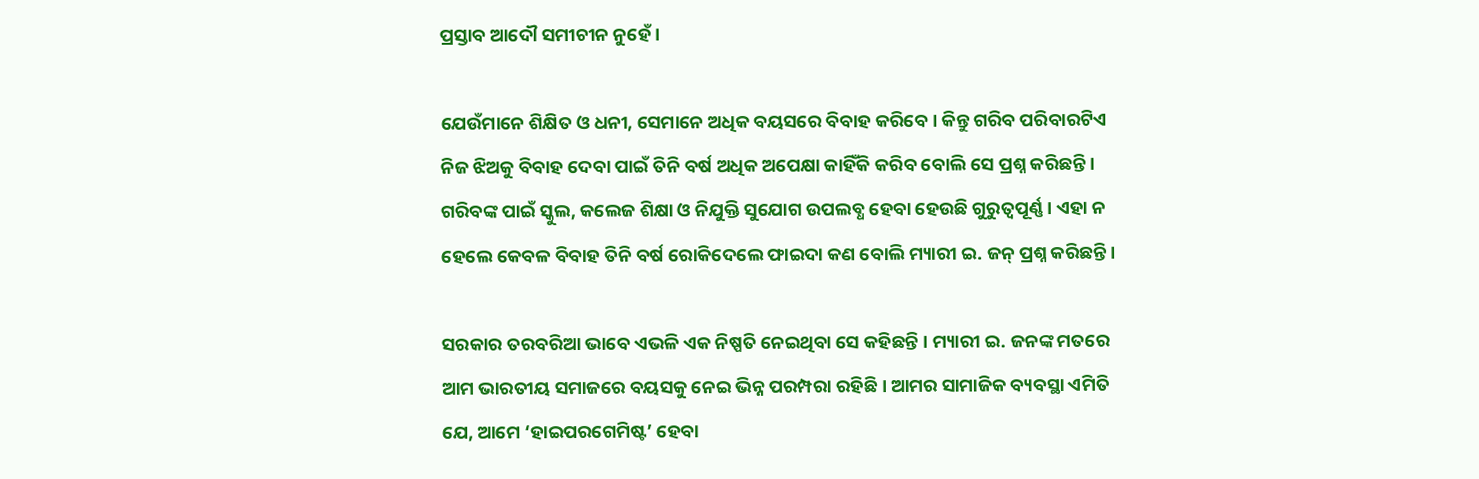ପ୍ରସ୍ତାବ ଆଦୌ ସମୀଚୀନ ନୁହେଁ ।

ଯେଉଁମାନେ ଶିକ୍ଷିତ ଓ ଧନୀ, ସେମାନେ ଅଧିକ ବୟସରେ ବିବାହ କରିବେ । କିନ୍ତୁ ଗରିବ ପରିବାରଟିଏ ନିଜ ଝିଅକୁ ବିବାହ ଦେବା ପାଇଁ ତିନି ବର୍ଷ ଅଧିକ ଅପେକ୍ଷା କାହିଁକି କରିବ ବୋଲି ସେ ପ୍ରଶ୍ନ କରିଛନ୍ତି । ଗରିବଙ୍କ ପାଇଁ ସ୍କୁଲ, କଲେଜ ଶିକ୍ଷା ଓ ନିଯୁକ୍ତି ସୁଯୋଗ ଉପଲବ୍ଧ ହେବା ହେଉଛି ଗୁରୁତ୍ୱପୂର୍ଣ୍ଣ । ଏହା ନ ହେଲେ କେବଳ ବିବାହ ତିନି ବର୍ଷ ରୋକିଦେଲେ ଫାଇଦା କଣ ବୋଲି ମ୍ୟାରୀ ଇ. ଜନ୍ ପ୍ରଶ୍ନ କରିଛନ୍ତି ।

ସରକାର ତରବରିଆ ଭାବେ ଏଭଳି ଏକ ନିଷ୍ପତି ନେଇଥିବା ସେ କହିଛନ୍ତି । ମ୍ୟାରୀ ଇ. ଜନଙ୍କ ମତରେ ଆମ ଭାରତୀୟ ସମାଜରେ ବୟସକୁ ନେଇ ଭିନ୍ନ ପରମ୍ପରା ରହିଛି । ଆମର ସାମାଜିକ ବ୍ୟବସ୍ଥା ଏମିତି ଯେ, ଆମେ ‘ହାଇପରଗେମିଷ୍ଟ’ ହେବା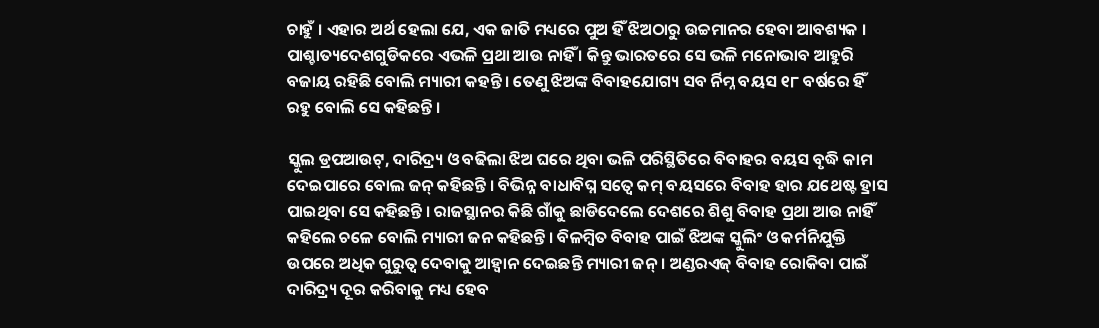ଚାହୁଁ । ଏହାର ଅର୍ଥ ହେଲା ଯେ, ଏକ ଜାତି ମଧ୍ୟରେ ପୁଅ ହିଁ ଝିଅଠାରୁ ଉଚ୍ଚମାନର ହେବା ଆବଶ୍ୟକ । ପାଶ୍ଚାତ୍ୟଦେଶଗୁଡିକରେ ଏଭଳି ପ୍ରଥା ଆଉ ନାହିଁ । କିନ୍ତୁ ଭାରତରେ ସେ ଭଳି ମନୋଭାବ ଆହୁରି ବଜାୟ ରହିଛି ବୋଲି ମ୍ୟାରୀ କହନ୍ତି । ତେଣୁ ଝିଅଙ୍କ ବିବାହଯୋଗ୍ୟ ସବ ର୍ନିମ୍ନ ବୟସ ୧୮ ବର୍ଷରେ ହିଁ ରହୁ ବୋଲି ସେ କହିଛନ୍ତି ।

ସ୍କୁଲ ଡ୍ରପଆଉଟ୍‌, ଦାରିଦ୍ର‌୍ୟ ଓ ବଢିଲା ଝିଅ ଘରେ ଥିବା ଭଳି ପରିସ୍ଥିତିରେ ବିବାହର ବୟସ ବୃଦ୍ଧି କାମ ଦେଇପାରେ ବୋଲ ଜନ୍ କହିଛନ୍ତି । ବିଭିନ୍ନ ବାଧାବିଘ୍ନ ସତ୍ୱେ କମ୍ ବୟସରେ ବିବାହ ହାର ଯଥେଷ୍ଟ ହ୍ରାସ ପାଇଥିବା ସେ କହିଛନ୍ତି । ରାଜସ୍ଥାନର କିଛି ଗାଁକୁ ଛାଡିଦେଲେ ଦେଶରେ ଶିଶୁ ବିବାହ ପ୍ରଥା ଆଉ ନାହିଁ କହିଲେ ଚଳେ ବୋଲି ମ୍ୟାରୀ ଜନ କହିଛନ୍ତି । ବିଳମ୍ବିତ ବିବାହ ପାଇଁ ଝିଅଙ୍କ ସ୍କୁଲିଂ ଓ କର୍ମନିଯୁକ୍ତି ଉପରେ ଅଧିକ ଗୁରୁତ୍ୱ ଦେବାକୁ ଆହ୍ୱାନ ଦେଇଛନ୍ତି ମ୍ୟାରୀ ଜନ୍ । ଅଣ୍ଡରଏଜ୍ ବିବାହ ରୋକିବା ପାଇଁ ଦାରିଦ୍ର‌୍ୟ ଦୂର କରିବାକୁ ମଧ୍ୟ ହେବ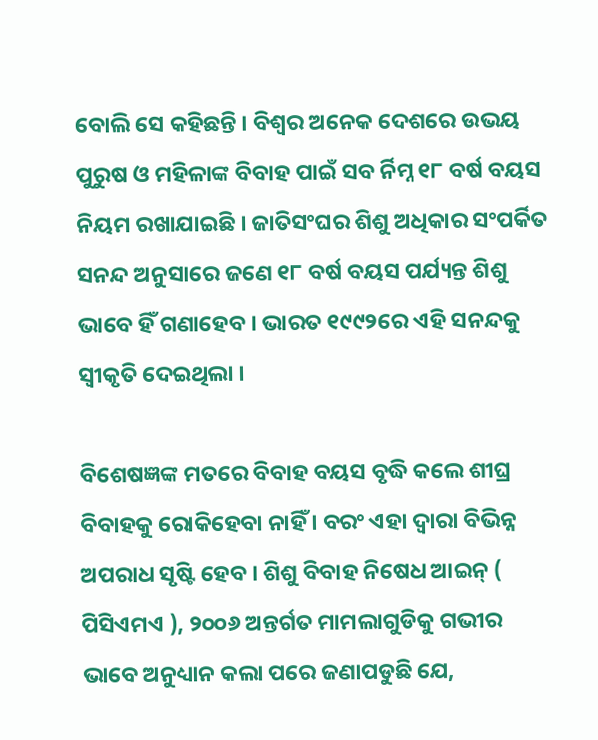ବୋଲି ସେ କହିଛନ୍ତି । ବିଶ୍ୱର ଅନେକ ଦେଶରେ ଉଭୟ ପୁରୁଷ ଓ ମହିଳାଙ୍କ ବିବାହ ପାଇଁ ସବ ର୍ନିମ୍ନ ୧୮ ବର୍ଷ ବୟସ ନିୟମ ରଖାଯାଇଛି । ଜାତିସଂଘର ଶିଶୁ ଅଧିକାର ସଂପର୍କିତ ସନନ୍ଦ ଅନୁସାରେ ଜଣେ ୧୮ ବର୍ଷ ବୟସ ପର୍ଯ୍ୟନ୍ତ ଶିଶୁ ଭାବେ ହିଁ ଗଣାହେବ । ଭାରତ ୧୯୯୨ରେ ଏହି ସନନ୍ଦକୁ ସ୍ୱୀକୃତି ଦେଇଥିଲା ।

ବିଶେଷଜ୍ଞଙ୍କ ମତରେ ବିବାହ ବୟସ ବୃଦ୍ଧି କଲେ ଶୀଘ୍ର ବିବାହକୁ ରୋକିହେବା ନାହିଁ । ବରଂ ଏହା ଦ୍ୱାରା ବିଭିନ୍ନ ଅପରାଧ ସୃଷ୍ଟି ହେବ । ଶିଶୁ ବିବାହ ନିଷେଧ ଆଇନ୍ ( ପିସିଏମଏ ), ୨୦୦୬ ଅନ୍ତର୍ଗତ ମାମଲାଗୁଡିକୁ ଗଭୀର ଭାବେ ଅନୁଧ୍ୟାନ କଲା ପରେ ଜଣାପଡୁଛି ଯେ,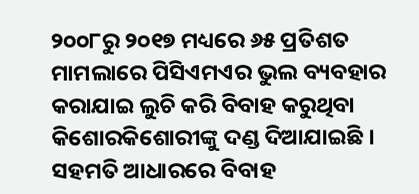୨୦୦୮ରୁ ୨୦୧୭ ମଧ୍ୟରେ ୬୫ ପ୍ରତିଶତ ମାମଲାରେ ପିସିଏମଏର ଭୁଲ ବ୍ୟବହାର କରାଯାଇ ଲୁଚି କରି ବିବାହ କରୁଥିବା କିଶୋରକିଶୋରୀଙ୍କୁ ଦଣ୍ଡ ଦିଆଯାଇଛି । ସହମତି ଆଧାରରେ ବିବାହ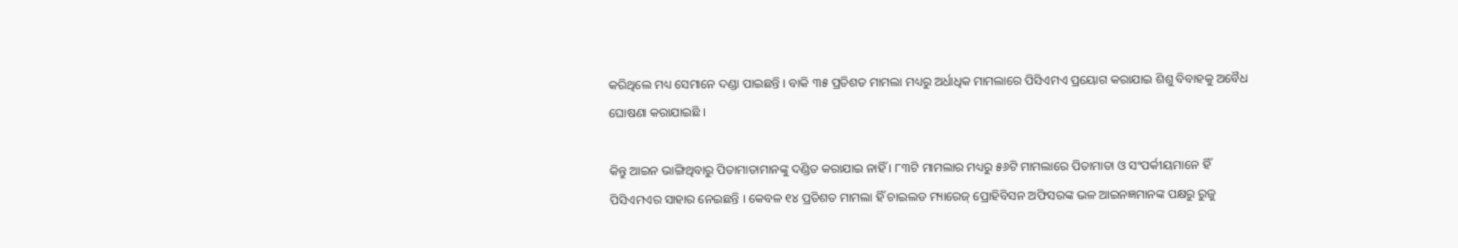କରିଥିଲେ ମଧ୍ୟ ସେମାନେ ଦଣ୍ଡା ପାଇଛନ୍ତି । ବାକି ୩୫ ପ୍ରତିଶତ ମାମଲା ମଧ୍ୟରୁ ଅର୍ଧାଧିକ ମାମଲାରେ ପିସିଏମଏ ପ୍ରୟୋଗ କରାଯାଇ ଶିଶୁ ବିବାହକୁ ଅବୈଧ ଘୋଷଣା କରାଯାଇଛି ।

କିନ୍ତୁ ଆଇନ ଭାଙ୍ଗିଥିବାରୁ ପିତାମାତାମାନଙ୍କୁ ଦଣ୍ଡିତ କରାଯାଇ ନାହିଁ । ୮୩ଟି ମାମଲାର ମଧ୍ୟରୁ ୫୬ଟି ମାମଲାରେ ପିତାମାତା ଓ ସଂପର୍କୀୟମାନେ ହିଁ ପିସିଏମଏର ସାହାର ନେଇଛନ୍ତି । କେବଳ ୧୪ ପ୍ରତିଶତ ମାମଲା ହିଁ ଚାଇଲଡ ମ୍ୟାରେଜ୍ ପ୍ରୋହିବିସନ ଅଫିସରଙ୍କ ଭଳ ଆଇନଜ୍ଞମାନଙ୍କ ପକ୍ଷରୁ ରୁଜୁ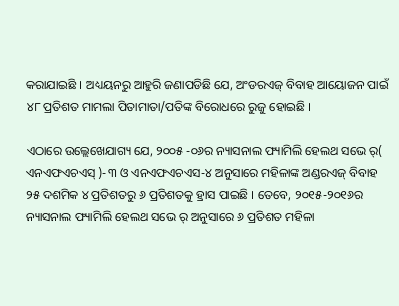କରାଯାଇଛି । ଅଧ୍ୟୟନରୁ ଆହୁରି ଜଣାପଡିଛି ଯେ, ଅଂଡରଏଜ୍ ବିବାହ ଆୟୋଜନ ପାଇଁ ୪୮ ପ୍ରତିଶତ ମାମଲା ପିତାମାତା/ପତିଙ୍କ ବିରୋଧରେ ରୁଜୁ ହୋଇଛି ।

ଏଠାରେ ଉଲ୍ଲେଖେଯାଗ୍ୟ ଯେ, ୨୦୦୫ -୦୬ର ନ୍ୟାସନାଲ ଫ୍ୟାମିଲି ହେଲଥ ସଭେ ର୍( ଏନଏଫଏଚଏସ୍ )-୩ ଓ ଏନଏଫଏଚଏସ-୪ ଅନୁସାରେ ମହିଳାଙ୍କ ଅଣ୍ଡରଏଜ୍ ବିବାହ ୨୫ ଦଶମିକ ୪ ପ୍ରତିଶତରୁ ୬ ପ୍ରତିଶତକୁ ହ୍ରାସ ପାଇଛି । ତେବେ, ୨୦୧୫-୨୦୧୬ର ନ୍ୟାସନାଲ ଫ୍ୟାମିଲି ହେଲଥ ସଭେ ର୍ ଅନୁସାରେ ୬ ପ୍ରତିଶତ ମହିଳା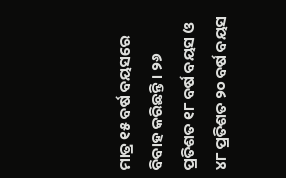ମାତ୍ର ୧୫ ବର୍ଷ ବୟସରେ ବିବାହ କରିଛନ୍ତି । ୨୬ ପ୍ରତିଶତ ୧୮ ବର୍ଷ ବୟସ ଓ ୪୮ ପ୍ରତିଶତ ୨୦ ବର୍ଷ ବୟସ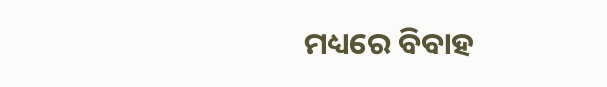ମଧ୍ୟରେ ବିବାହ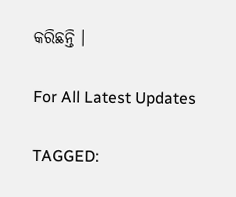କରିଛନ୍ତି ।

For All Latest Updates

TAGGED: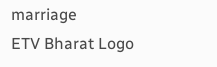marriage
ETV Bharat Logo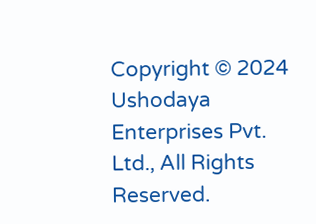Copyright © 2024 Ushodaya Enterprises Pvt. Ltd., All Rights Reserved.